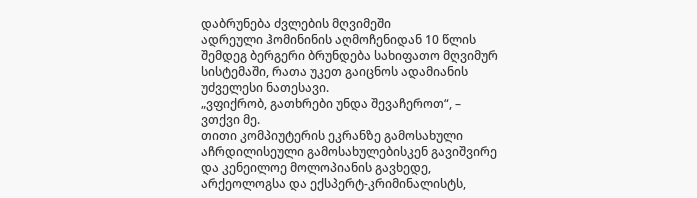დაბრუნება ძვლების მღვიმეში
ადრეული ჰომინინის აღმოჩენიდან 10 წლის შემდეგ ბერგერი ბრუნდება სახიფათო მღვიმურ სისტემაში, რათა უკეთ გაიცნოს ადამიანის უძველესი ნათესავი.
„ვფიქრობ, გათხრები უნდა შევაჩეროთ“, – ვთქვი მე.
თითი კომპიუტერის ეკრანზე გამოსახული აჩრდილისეული გამოსახულებისკენ გავიშვირე და კენეილოე მოლოპიანის გავხედე, არქეოლოგსა და ექსპერტ-კრიმინალისტს,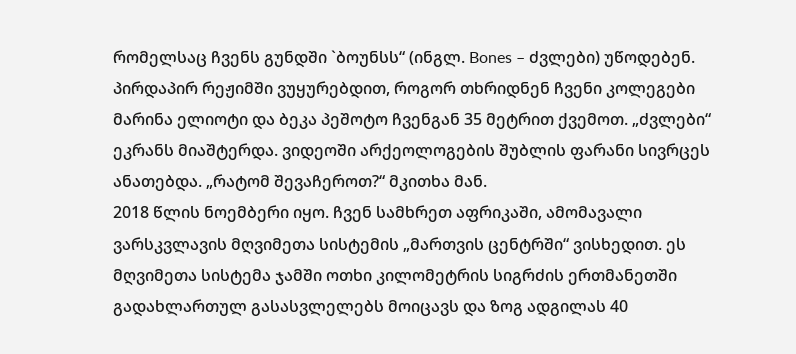რომელსაც ჩვენს გუნდში `ბოუნსს“ (ინგლ. Bones – ძვლები) უწოდებენ. პირდაპირ რეჟიმში ვუყურებდით, როგორ თხრიდნენ ჩვენი კოლეგები მარინა ელიოტი და ბეკა პეშოტო ჩვენგან 35 მეტრით ქვემოთ. „ძვლები“ ეკრანს მიაშტერდა. ვიდეოში არქეოლოგების შუბლის ფარანი სივრცეს ანათებდა. „რატომ შევაჩეროთ?“ მკითხა მან.
2018 წლის ნოემბერი იყო. ჩვენ სამხრეთ აფრიკაში, ამომავალი ვარსკვლავის მღვიმეთა სისტემის „მართვის ცენტრში“ ვისხედით. ეს მღვიმეთა სისტემა ჯამში ოთხი კილომეტრის სიგრძის ერთმანეთში გადახლართულ გასასვლელებს მოიცავს და ზოგ ადგილას 40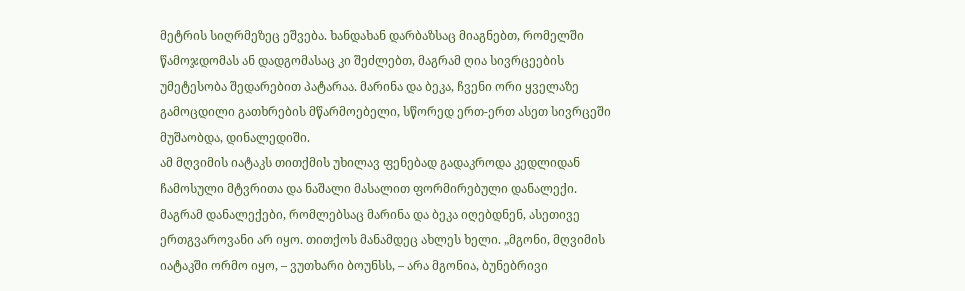მეტრის სიღრმეზეც ეშვება. ხანდახან დარბაზსაც მიაგნებთ, რომელში წამოჯდომას ან დადგომასაც კი შეძლებთ, მაგრამ ღია სივრცეების უმეტესობა შედარებით პატარაა. მარინა და ბეკა, ჩვენი ორი ყველაზე გამოცდილი გათხრების მწარმოებელი, სწორედ ერთ-ერთ ასეთ სივრცეში მუშაობდა, დინალედიში.
ამ მღვიმის იატაკს თითქმის უხილავ ფენებად გადაკროდა კედლიდან ჩამოსული მტვრითა და ნაშალი მასალით ფორმირებული დანალექი. მაგრამ დანალექები, რომლებსაც მარინა და ბეკა იღებდნენ, ასეთივე ერთგვაროვანი არ იყო. თითქოს მანამდეც ახლეს ხელი. „მგონი, მღვიმის იატაკში ორმო იყო, – ვუთხარი ბოუნსს, – არა მგონია, ბუნებრივი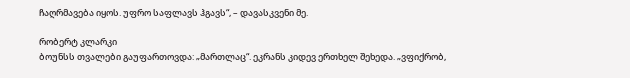ჩაღრმავება იყოს. უფრო საფლავს ჰგავს“, – დავასკვენი მე.

რობერტ კლარკი
ბოუნსს თვალები გაუფართოვდა: „მართლაც“. ეკრანს კიდევ ერთხელ შეხედა. „ვფიქრობ,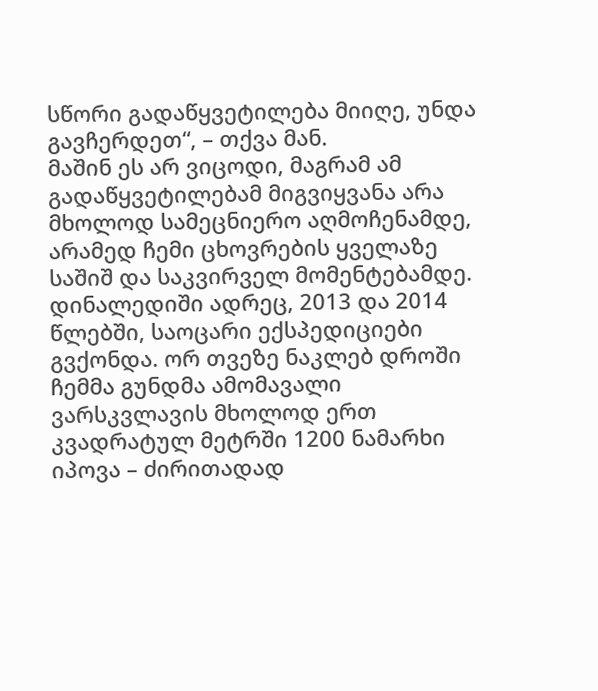სწორი გადაწყვეტილება მიიღე, უნდა გავჩერდეთ“, – თქვა მან.
მაშინ ეს არ ვიცოდი, მაგრამ ამ გადაწყვეტილებამ მიგვიყვანა არა მხოლოდ სამეცნიერო აღმოჩენამდე, არამედ ჩემი ცხოვრების ყველაზე საშიშ და საკვირველ მომენტებამდე.
დინალედიში ადრეც, 2013 და 2014 წლებში, საოცარი ექსპედიციები გვქონდა. ორ თვეზე ნაკლებ დროში ჩემმა გუნდმა ამომავალი ვარსკვლავის მხოლოდ ერთ კვადრატულ მეტრში 1200 ნამარხი იპოვა – ძირითადად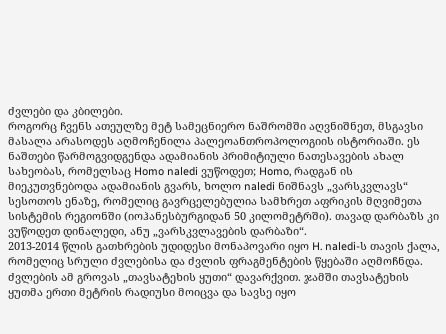ძვლები და კბილები.
როგორც ჩვენს ათეულზე მეტ სამეცნიერო ნაშრომში აღვნიშნეთ, მსგავსი მასალა არასოდეს აღმოჩენილა პალეოანთროპოლოგიის ისტორიაში. ეს ნაშთები წარმოგვიდგენდა ადამიანის პრიმიტიული ნათესავების ახალ სახეობას, რომელსაც Homo naledi ვუწოდეთ; Homo, რადგან ის მიეკუთვნებოდა ადამიანის გვარს, ხოლო naledi ნიშნავს „ვარსკვლავს“ სესოთოს ენაზე, რომელიც გავრცელებულია სამხრეთ აფრიკის მღვიმეთა სისტემის რეგიონში (იოჰანესბურგიდან 50 კილომეტრში). თავად დარბაზს კი ვუწოდეთ დინალედი, ანუ „ვარსკვლავების დარბაზი“.
2013-2014 წლის გათხრების უდიდესი მონაპოვარი იყო H. naledi-ს თავის ქალა, რომელიც სრული ძვლებისა და ძვლის ფრაგმენტების წყებაში აღმოჩნდა. ძვლების ამ გროვას „თავსატეხის ყუთი“ დავარქვით. ჯამში თავსატეხის ყუთმა ერთი მეტრის რადიუსი მოიცვა და სავსე იყო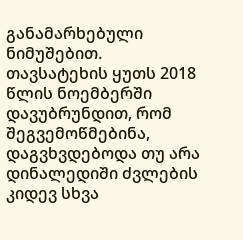განამარხებული ნიმუშებით.
თავსატეხის ყუთს 2018 წლის ნოემბერში დავუბრუნდით, რომ შეგვემოწმებინა, დაგვხვდებოდა თუ არა დინალედიში ძვლების კიდევ სხვა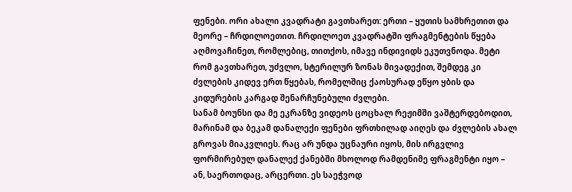ფენები. ორი ახალი კვადრატი გავთხარეთ: ერთი – ყუთის სამხრეთით და მეორე – ჩრდილოეთით. ჩრდილოეთ კვადრატში ფრაგმენტების წყება აღმოვაჩინეთ, რომლებიც, თითქოს, იმავე ინდივიდს ეკუთვნოდა. მეტი რომ გავთხარეთ, უძვლო, სტერილურ ზონას მივადექით, შემდეგ კი ძვლების კიდევ ერთ წყებას, რომელშიც ქაოსურად ეწყო ყბის და კიდურების კარგად შენარჩუნებული ძვლები.
სანამ ბოუნსი და მე ეკრანზე ვიდეოს ცოცხალ რეჟიმში ვაშტერდებოდით, მარინამ და ბეკამ დანალექი ფენები ფრთხილად აიღეს და ძვლების ახალ გროვას მიაკვლიეს. რაც არ უნდა უცნაური იყოს, მის ირგვლივ ფორმირებულ დანალექ ქანებში მხოლოდ რამდენიმე ფრაგმენტი იყო – ან, საერთოდაც, არცერთი. ეს საეჭვოდ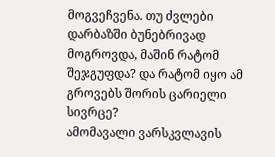მოგვეჩვენა. თუ ძვლები დარბაზში ბუნებრივად მოგროვდა, მაშინ რატომ შეჯგუფდა? და რატომ იყო ამ გროვებს შორის ცარიელი სივრცე?
ამომავალი ვარსკვლავის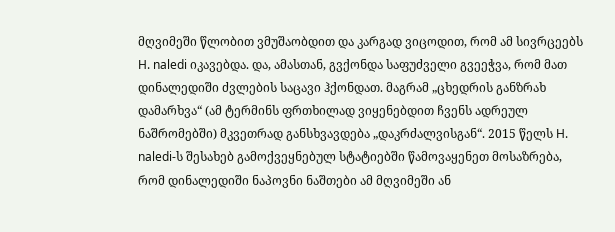მღვიმეში წლობით ვმუშაობდით და კარგად ვიცოდით, რომ ამ სივრცეებს H. naledi იკავებდა. და, ამასთან, გვქონდა საფუძველი გვეეჭვა, რომ მათ დინალედიში ძვლების საცავი ჰქონდათ. მაგრამ „ცხედრის განზრახ დამარხვა“ (ამ ტერმინს ფრთხილად ვიყენებდით ჩვენს ადრეულ ნაშრომებში) მკვეთრად განსხვავდება „დაკრძალვისგან“. 2015 წელს H. naledi-ს შესახებ გამოქვეყნებულ სტატიებში წამოვაყენეთ მოსაზრება, რომ დინალედიში ნაპოვნი ნაშთები ამ მღვიმეში ან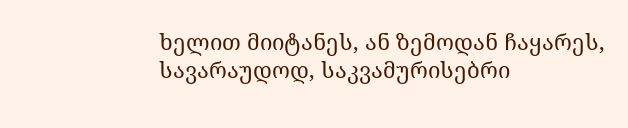ხელით მიიტანეს, ან ზემოდან ჩაყარეს, სავარაუდოდ, საკვამურისებრი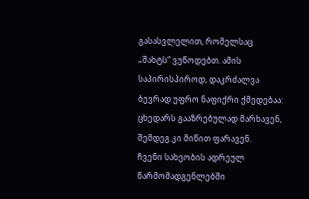გასასვლელით, რომელსაც „შახტს“ ვუწოდებთ. ამის საპირისპიროდ, დაკრძალვა ბევრად უფრო ნაფიქრი ქმედებაა: ცხედარს გააზრებულად მარხავენ, შემდეგ კი მიწით ფარავენ.
ჩვენი სახეობის ადრეულ წარმომადგენლებში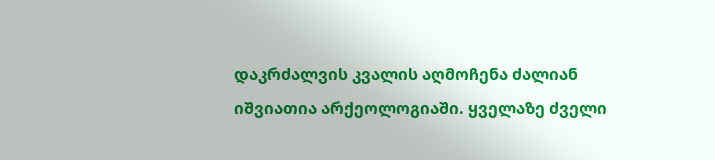დაკრძალვის კვალის აღმოჩენა ძალიან იშვიათია არქეოლოგიაში. ყველაზე ძველი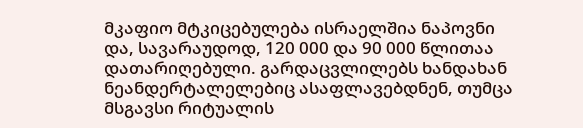მკაფიო მტკიცებულება ისრაელშია ნაპოვნი და, სავარაუდოდ, 120 000 და 90 000 წლითაა დათარიღებული. გარდაცვლილებს ხანდახან ნეანდერტალელებიც ასაფლავებდნენ, თუმცა მსგავსი რიტუალის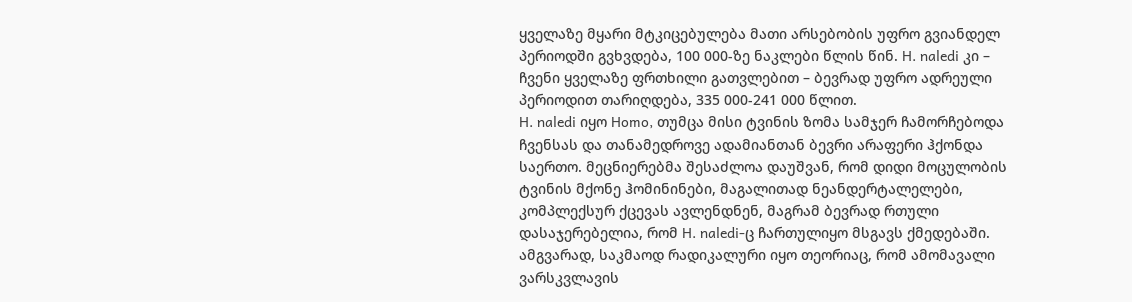ყველაზე მყარი მტკიცებულება მათი არსებობის უფრო გვიანდელ პერიოდში გვხვდება, 100 000-ზე ნაკლები წლის წინ. H. naledi კი – ჩვენი ყველაზე ფრთხილი გათვლებით – ბევრად უფრო ადრეული პერიოდით თარიღდება, 335 000-241 000 წლით.
H. naledi იყო Homo, თუმცა მისი ტვინის ზომა სამჯერ ჩამორჩებოდა ჩვენსას და თანამედროვე ადამიანთან ბევრი არაფერი ჰქონდა საერთო. მეცნიერებმა შესაძლოა დაუშვან, რომ დიდი მოცულობის ტვინის მქონე ჰომინინები, მაგალითად ნეანდერტალელები, კომპლექსურ ქცევას ავლენდნენ, მაგრამ ბევრად რთული დასაჯერებელია, რომ H. naledi-ც ჩართულიყო მსგავს ქმედებაში. ამგვარად, საკმაოდ რადიკალური იყო თეორიაც, რომ ამომავალი ვარსკვლავის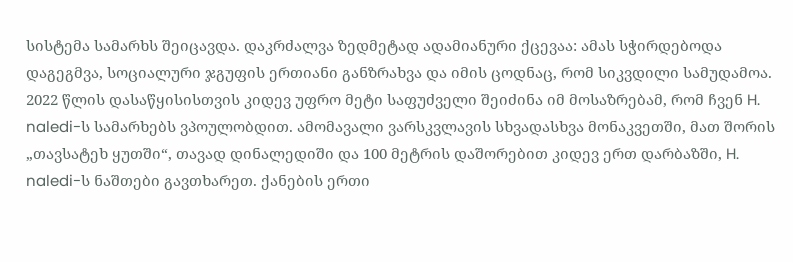სისტემა სამარხს შეიცავდა. დაკრძალვა ზედმეტად ადამიანური ქცევაა: ამას სჭირდებოდა დაგეგმვა, სოციალური ჯგუფის ერთიანი განზრახვა და იმის ცოდნაც, რომ სიკვდილი სამუდამოა.
2022 წლის დასაწყისისთვის კიდევ უფრო მეტი საფუძველი შეიძინა იმ მოსაზრებამ, რომ ჩვენ H. naledi-ს სამარხებს ვპოულობდით. ამომავალი ვარსკვლავის სხვადასხვა მონაკვეთში, მათ შორის „თავსატეხ ყუთში“, თავად დინალედიში და 100 მეტრის დაშორებით კიდევ ერთ დარბაზში, H. naledi-ს ნაშთები გავთხარეთ. ქანების ერთი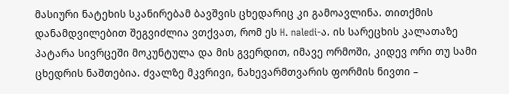მასიური ნატეხის სკანირებამ ბავშვის ცხედარიც კი გამოავლინა. თითქმის დანამდვილებით შეგვიძლია ვთქვათ, რომ ეს H. naledi-ა. ის სარეცხის კალათაზე პატარა სივრცეში მოკუნტულა და მის გვერდით, იმავე ორმოში, კიდევ ორი თუ სამი ცხედრის ნაშთებია. ძვალზე მკვრივი, ნახევარმთვარის ფორმის ნივთი –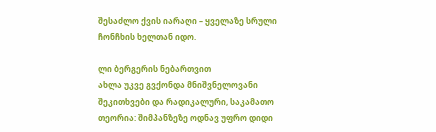შესაძლო ქვის იარაღი – ყველაზე სრული ჩონჩხის ხელთან იდო.

ლი ბერგერის ნებართვით
ახლა უკვე გვქონდა მნიშვნელოვანი შეკითხვები და რადიკალური, საკამათო თეორია: შიმპანზეზე ოდნავ უფრო დიდი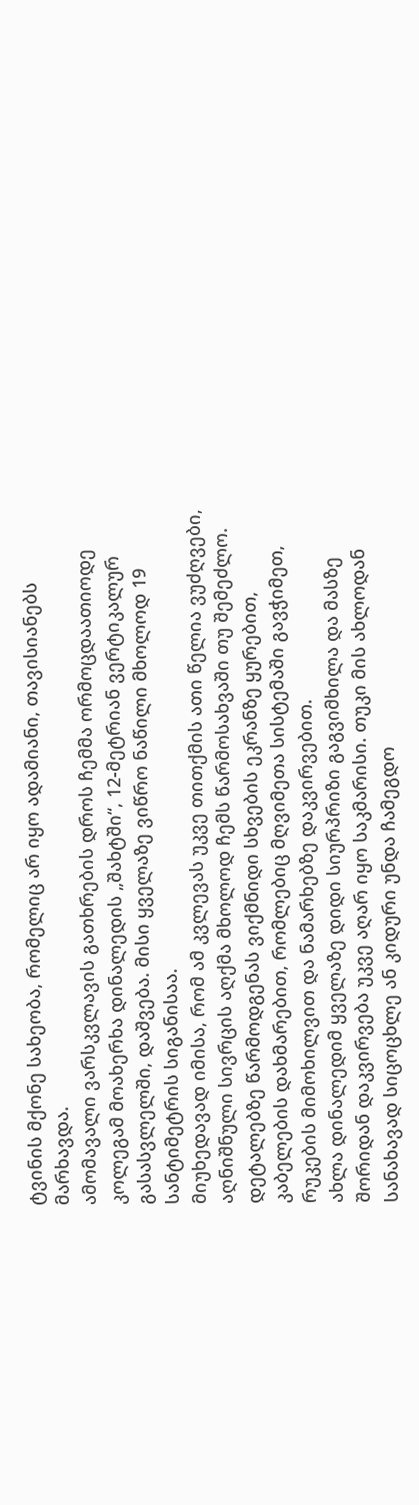ტვინის მქონე სახეობა, რომელიც არ იყო ადამიანი, თავისიანებს მარხავდა.
ამომავალი ვარსკვლავის გათხრების დროს ჩემმა ორმოცდაათიოდე კოლეგამ მოახერხა დინალედის „შახტში“, 12-მეტრიან ვერტიკალურ გასასვლელში, დაშვება. მისი ყველაზე ვიწრო ნაწილი მხოლოდ 19 სანტიმეტრის სიგანისაა.
მიუხედავად იმისა, რომ ამ კვლევას უკვე თითქმის ათი წელია ვუძღვები, აღნიშნული სივრცის აღქმა მხოლოდ ჩემს წარმოსახვაში თუ შემეძლო. დეტალებზე წარმოდგენას ვიქმნიდი სხვების ეკრანზე ყურებით, კაბელების დახმარებით, რომლებიც მღვიმეთა სისტემაში გავჭიმეთ, რუკების მიმოხილვით და ნამარხებზე დაკვირვებით.
ახლა დინალედიმ ყველაზე დიდი სიურპრიზი გაგვიმხილა და მასზე შორიდან დაკვირვება უკვე აღარ იყო საკმარისი. თუკი მის ახლოდან სანახავად სიცოცხლე ან კიდური უნდა ჩამეგდო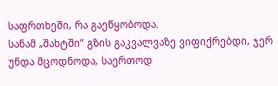საფრთხეში, რა გაეწყობოდა.
სანამ „შახტში“ გზის გაკვალვაზე ვიფიქრებდი, ჯერ უნდა მცოდნოდა, საერთოდ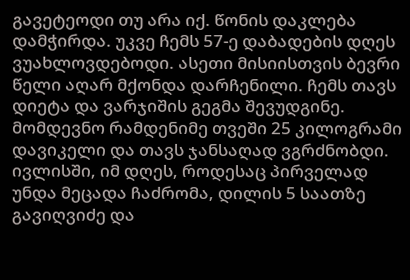გავეტეოდი თუ არა იქ. წონის დაკლება დამჭირდა. უკვე ჩემს 57-ე დაბადების დღეს ვუახლოვდებოდი. ასეთი მისიისთვის ბევრი წელი აღარ მქონდა დარჩენილი. ჩემს თავს დიეტა და ვარჯიშის გეგმა შევუდგინე. მომდევნო რამდენიმე თვეში 25 კილოგრამი დავიკელი და თავს ჯანსაღად ვგრძნობდი.
ივლისში, იმ დღეს, როდესაც პირველად უნდა მეცადა ჩაძრომა, დილის 5 საათზე გავიღვიძე და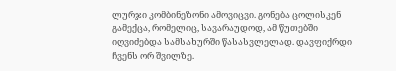ლურჯი კომბინეზონი ამოვიცვი. გონება ცოლისკენ გამექცა, რომელიც, სავარაუდოდ, ამ წუთებში იღვიძებდა სამსახურში წასასვლელად. დავფიქრდი ჩვენს ორ შვილზე.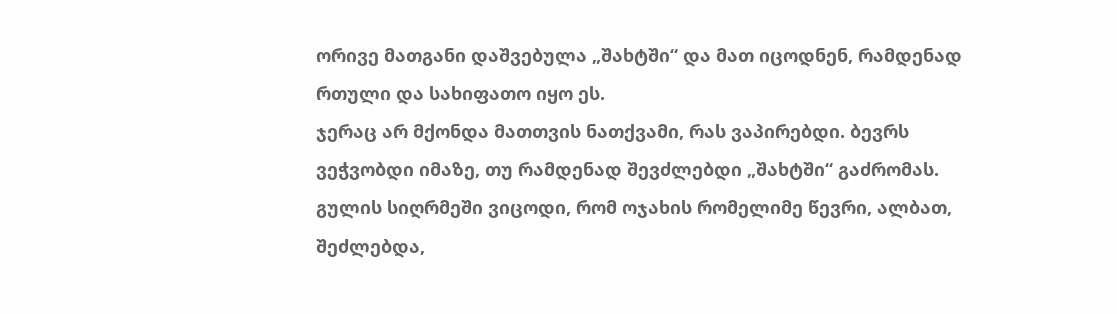ორივე მათგანი დაშვებულა „შახტში“ და მათ იცოდნენ, რამდენად რთული და სახიფათო იყო ეს.
ჯერაც არ მქონდა მათთვის ნათქვამი, რას ვაპირებდი. ბევრს ვეჭვობდი იმაზე, თუ რამდენად შევძლებდი „შახტში“ გაძრომას. გულის სიღრმეში ვიცოდი, რომ ოჯახის რომელიმე წევრი, ალბათ, შეძლებდა,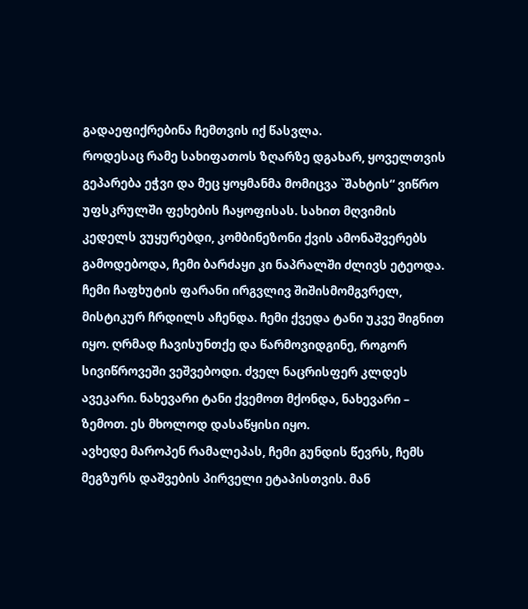გადაეფიქრებინა ჩემთვის იქ წასვლა.
როდესაც რამე სახიფათოს ზღარზე დგახარ, ყოველთვის გეპარება ეჭვი და მეც ყოყმანმა მომიცვა `შახტის“ ვიწრო უფსკრულში ფეხების ჩაყოფისას. სახით მღვიმის კედელს ვუყურებდი, კომბინეზონი ქვის ამონაშვერებს გამოდებოდა, ჩემი ბარძაყი კი ნაპრალში ძლივს ეტეოდა. ჩემი ჩაფხუტის ფარანი ირგვლივ შიშისმომგვრელ, მისტიკურ ჩრდილს აჩენდა. ჩემი ქვედა ტანი უკვე შიგნით იყო. ღრმად ჩავისუნთქე და წარმოვიდგინე, როგორ სივიწროვეში ვეშვებოდი. ძველ ნაცრისფერ კლდეს ავეკარი. ნახევარი ტანი ქვემოთ მქონდა, ნახევარი – ზემოთ. ეს მხოლოდ დასაწყისი იყო.
ავხედე მაროპენ რამალეპას, ჩემი გუნდის წევრს, ჩემს მეგზურს დაშვების პირველი ეტაპისთვის. მან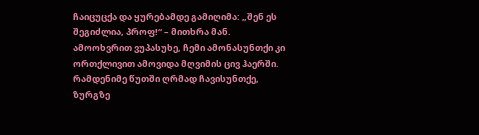ჩაიცუცქა და ყურებამდე გამიღიმა: „შენ ეს შეგიძლია, პროფ!“ – მითხრა მან. ამოოხვრით ვუპასუხე, ჩემი ამონასუნთქი კი ორთქლივით ამოვიდა მღვიმის ცივ ჰაერში. რამდენიმე წუთში ღრმად ჩავისუნთქე, ზურგზე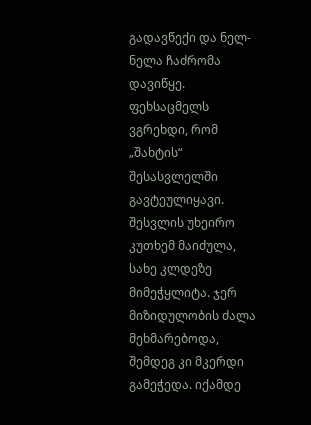გადავწექი და ნელ-ნელა ჩაძრომა დავიწყე.
ფეხსაცმელს ვგრეხდი, რომ „შახტის“ შესასვლელში გავტეულიყავი. შესვლის უხეირო კუთხემ მაიძულა, სახე კლდეზე მიმეჭყლიტა. ჯერ მიზიდულობის ძალა მეხმარებოდა, შემდეგ კი მკერდი გამეჭედა. იქამდე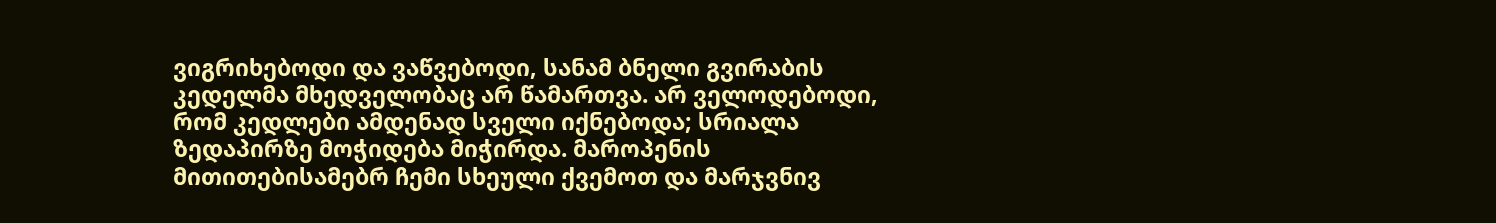ვიგრიხებოდი და ვაწვებოდი, სანამ ბნელი გვირაბის კედელმა მხედველობაც არ წამართვა. არ ველოდებოდი, რომ კედლები ამდენად სველი იქნებოდა; სრიალა ზედაპირზე მოჭიდება მიჭირდა. მაროპენის მითითებისამებრ ჩემი სხეული ქვემოთ და მარჯვნივ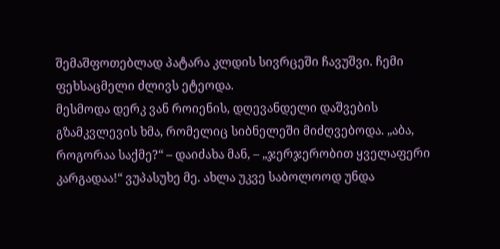შემაშფოთებლად პატარა კლდის სივრცეში ჩავუშვი. ჩემი ფეხსაცმელი ძლივს ეტეოდა.
მესმოდა დერკ ვან როიენის, დღევანდელი დაშვების გზამკვლევის ხმა, რომელიც სიბნელეში მიძღვებოდა. „აბა, როგორაა საქმე?“ – დაიძახა მან, – „ჯერჯერობით ყველაფერი კარგადაა!“ ვუპასუხე მე. ახლა უკვე საბოლოოდ უნდა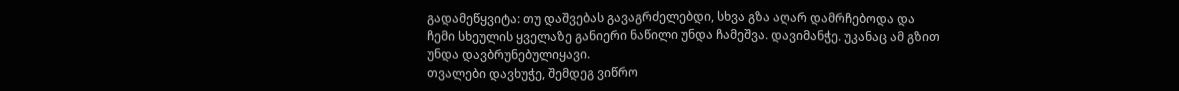გადამეწყვიტა: თუ დაშვებას გავაგრძელებდი, სხვა გზა აღარ დამრჩებოდა და ჩემი სხეულის ყველაზე განიერი ნაწილი უნდა ჩამეშვა. დავიმანჭე. უკანაც ამ გზით უნდა დავბრუნებულიყავი.
თვალები დავხუჭე, შემდეგ ვიწრო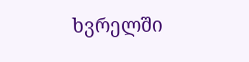ხვრელში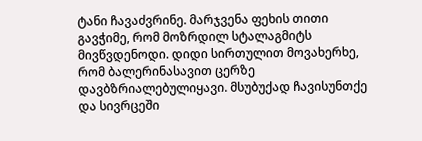ტანი ჩავაძვრინე. მარჯვენა ფეხის თითი გავჭიმე, რომ მოზრდილ სტალაგმიტს მივწვდენოდი. დიდი სირთულით მოვახერხე, რომ ბალერინასავით ცერზე დავბზრიალებულიყავი. მსუბუქად ჩავისუნთქე და სივრცეში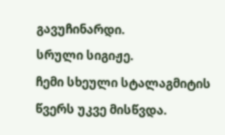გავუჩინარდი.
სრული სიგიჟე.
ჩემი სხეული სტალაგმიტის წვერს უკვე მისწვდა.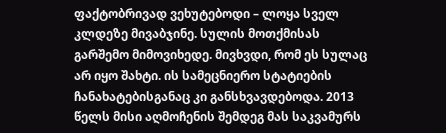ფაქტობრივად ვეხუტებოდი – ლოყა სველ კლდეზე მივაბჯინე. სულის მოთქმისას გარშემო მიმოვიხედე. მივხვდი, რომ ეს სულაც არ იყო შახტი. ის სამეცნიერო სტატიების ჩანახატებისგანაც კი განსხვავდებოდა. 2013 წელს მისი აღმოჩენის შემდეგ მას საკვამურს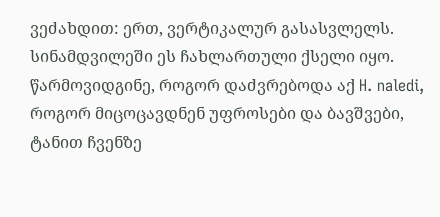ვეძახდით: ერთ, ვერტიკალურ გასასვლელს. სინამდვილეში ეს ჩახლართული ქსელი იყო. წარმოვიდგინე, როგორ დაძვრებოდა აქ H. naledi, როგორ მიცოცავდნენ უფროსები და ბავშვები, ტანით ჩვენზე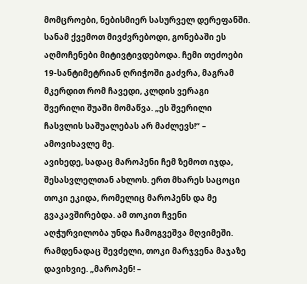მომცროები, ნებისმიერ სასურველ დერეფანში.
სანამ ქვემოთ მივძვრებოდი, გონებაში ეს აღმოჩენები მიტივტივდებოდა. ჩემი თეძოები 19-სანტიმეტრიან ღრიჭოში გაძვრა, მაგრამ მკერდით რომ ჩავედი, კლდის ვერაგი შვერილი შუაში მომაწვა. „ეს შვერილი ჩასვლის საშუალებას არ მაძლევს!“ – ამოვიხავლე მე.
ავიხედე, სადაც მაროპენი ჩემ ზემოთ იჯდა, შესასვლელთან ახლოს. ერთ მხარეს საცოცი თოკი ეკიდა, რომელიც მაროპენს და მე გვაკავშირებდა. ამ თოკით ჩვენი აღჭურვილობა უნდა ჩამოგვეშვა მღვიმეში. რამდენადაც შევძელი, თოკი მარჯვენა მაჯაზე დავიხვიე. „მაროპენ! –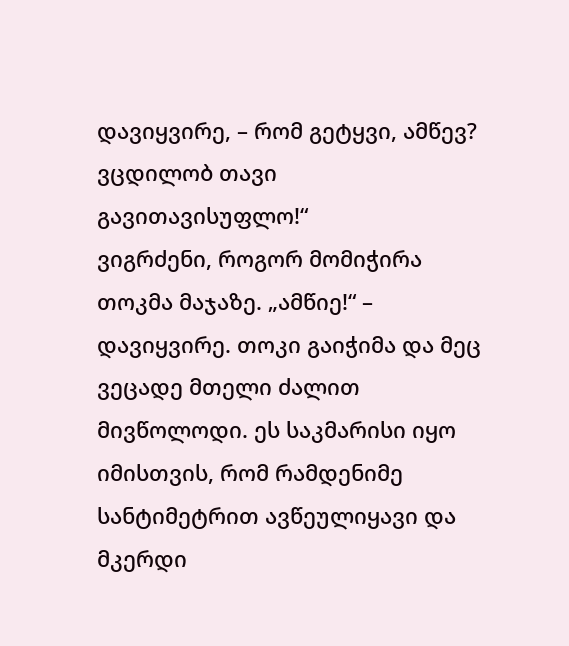დავიყვირე, – რომ გეტყვი, ამწევ? ვცდილობ თავი გავითავისუფლო!“
ვიგრძენი, როგორ მომიჭირა თოკმა მაჯაზე. „ამწიე!“ – დავიყვირე. თოკი გაიჭიმა და მეც ვეცადე მთელი ძალით მივწოლოდი. ეს საკმარისი იყო იმისთვის, რომ რამდენიმე სანტიმეტრით ავწეულიყავი და მკერდი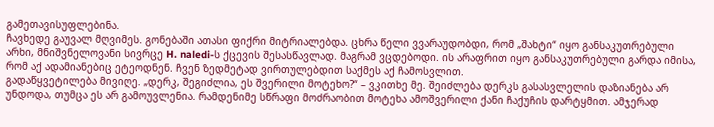გამეთავისუფლებინა.
ჩავხედე გაუვალ მღვიმეს. გონებაში ათასი ფიქრი მიტრიალებდა. ცხრა წელი ვვარაუდობდი, რომ „შახტი“ იყო განსაკუთრებული არხი, მნიშვნელოვანი სივრცე H. naledi-ს ქცევის შესასწავლად. მაგრამ ვცდებოდი. ის არაფრით იყო განსაკუთრებული გარდა იმისა, რომ აქ ადამიანებიც ეტეოდნენ. ჩვენ ზედმეტად ვირთულებდით საქმეს აქ ჩამოსვლით.
გადაწყვეტილება მივიღე. „დერკ, შეგიძლია, ეს შვერილი მოტეხო?“ – ვკითხე მე. შეიძლება დერკს გასასვლელის დაზიანება არ უნდოდა, თუმცა ეს არ გამოუვლენია. რამდენიმე სწრაფი მოძრაობით მოტეხა ამოშვერილი ქანი ჩაქუჩის დარტყმით. ამჯერად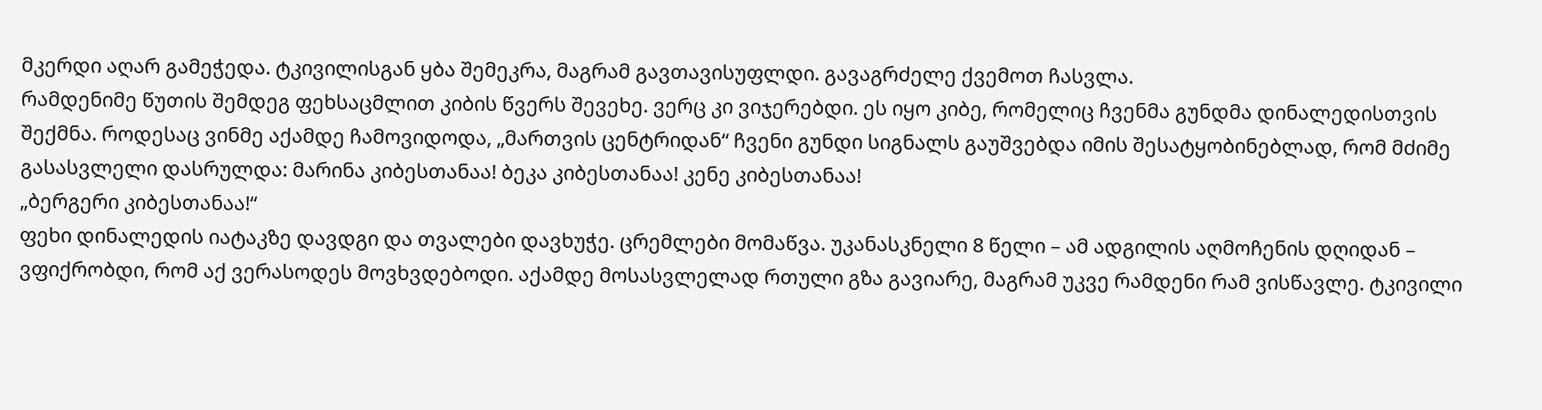მკერდი აღარ გამეჭედა. ტკივილისგან ყბა შემეკრა, მაგრამ გავთავისუფლდი. გავაგრძელე ქვემოთ ჩასვლა.
რამდენიმე წუთის შემდეგ ფეხსაცმლით კიბის წვერს შევეხე. ვერც კი ვიჯერებდი. ეს იყო კიბე, რომელიც ჩვენმა გუნდმა დინალედისთვის შექმნა. როდესაც ვინმე აქამდე ჩამოვიდოდა, „მართვის ცენტრიდან“ ჩვენი გუნდი სიგნალს გაუშვებდა იმის შესატყობინებლად, რომ მძიმე გასასვლელი დასრულდა: მარინა კიბესთანაა! ბეკა კიბესთანაა! კენე კიბესთანაა!
„ბერგერი კიბესთანაა!“
ფეხი დინალედის იატაკზე დავდგი და თვალები დავხუჭე. ცრემლები მომაწვა. უკანასკნელი 8 წელი – ამ ადგილის აღმოჩენის დღიდან – ვფიქრობდი, რომ აქ ვერასოდეს მოვხვდებოდი. აქამდე მოსასვლელად რთული გზა გავიარე, მაგრამ უკვე რამდენი რამ ვისწავლე. ტკივილი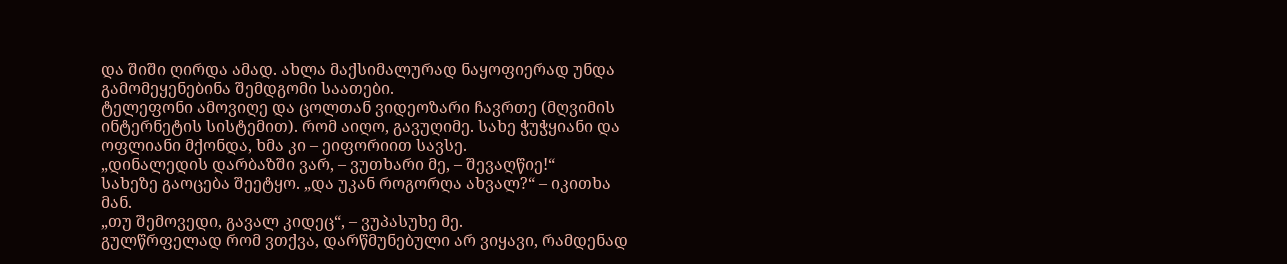და შიში ღირდა ამად. ახლა მაქსიმალურად ნაყოფიერად უნდა გამომეყენებინა შემდგომი საათები.
ტელეფონი ამოვიღე და ცოლთან ვიდეოზარი ჩავრთე (მღვიმის ინტერნეტის სისტემით). რომ აიღო, გავუღიმე. სახე ჭუჭყიანი და ოფლიანი მქონდა, ხმა კი – ეიფორიით სავსე.
„დინალედის დარბაზში ვარ, – ვუთხარი მე, – შევაღწიე!“
სახეზე გაოცება შეეტყო. „და უკან როგორღა ახვალ?“ – იკითხა მან.
„თუ შემოვედი, გავალ კიდეც“, – ვუპასუხე მე.
გულწრფელად რომ ვთქვა, დარწმუნებული არ ვიყავი, რამდენად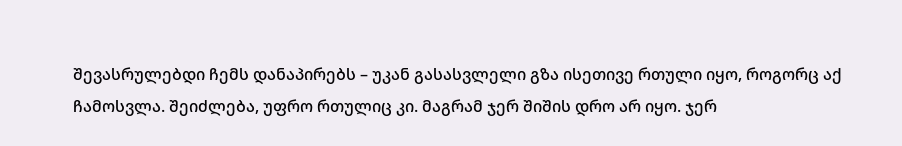შევასრულებდი ჩემს დანაპირებს – უკან გასასვლელი გზა ისეთივე რთული იყო, როგორც აქ ჩამოსვლა. შეიძლება, უფრო რთულიც კი. მაგრამ ჯერ შიშის დრო არ იყო. ჯერ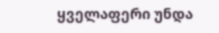ყველაფერი უნდა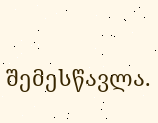შემესწავლა.